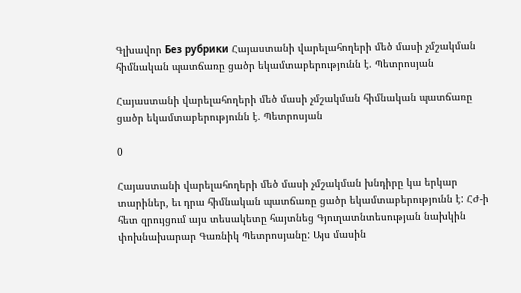Գլխավոր Без рубрики Հայաստանի վարելահողերի մեծ մասի չմշակման հիմնական պատճառը ցածր եկամտաբերությունն է. Պետրոսյան

Հայաստանի վարելահողերի մեծ մասի չմշակման հիմնական պատճառը ցածր եկամտաբերությունն է. Պետրոսյան

0

Հայաստանի վարելահողերի մեծ մասի չմշակման խնդիրը կա երկար տարիներ, եւ դրա հիմնական պատճառը ցածր եկամտաբերությունն է: ՀԺ-ի հետ զրույցում այս տեսակետը հայտնեց Գյուղատնտեսության նախկին փոխնախարար Գառնիկ Պետրոսյանը: Այս մասին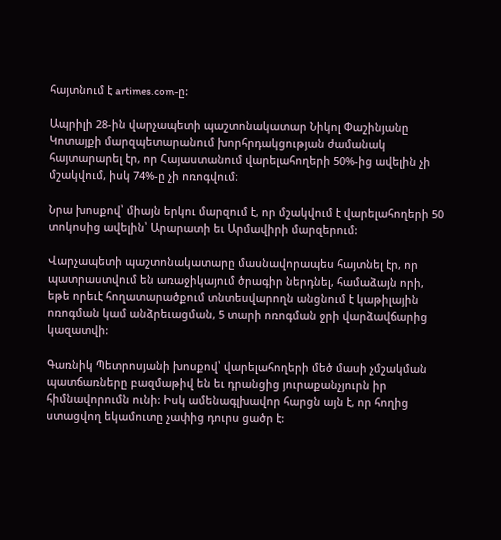հայտնում է artimes.com-ը:

Ապրիլի 28-ին վարչապետի պաշտոնակատար Նիկոլ Փաշինյանը Կոտայքի մարզպետարանում խորհրդակցության ժամանակ հայտարարել էր, որ Հայաստանում վարելահողերի 50%-ից ավելին չի մշակվում, իսկ 74%-ը չի ոռոգվում։

Նրա խոսքով՝ միայն երկու մարզում է, որ մշակվում է վարելահողերի 50 տոկոսից ավելին՝ Արարատի եւ Արմավիրի մարզերում:

Վարչապետի պաշտոնակատարը մասնավորապես հայտնել էր, որ պատրաստվում են առաջիկայում ծրագիր ներդնել, համաձայն որի, եթե որեւէ հողատարածքում տնտեսվարողն անցնում է կաթիլային ոռոգման կամ անձրեւացման, 5 տարի ոռոգման ջրի վարձավճարից կազատվի:

Գառնիկ Պետրոսյանի խոսքով՝ վարելահողերի մեծ մասի չմշակման պատճառները բազմաթիվ են եւ դրանցից յուրաքանչյուրն իր հիմնավորումն ունի: Իսկ ամենագլխավոր հարցն այն է, որ հողից ստացվող եկամուտը չափից դուրս ցածր է: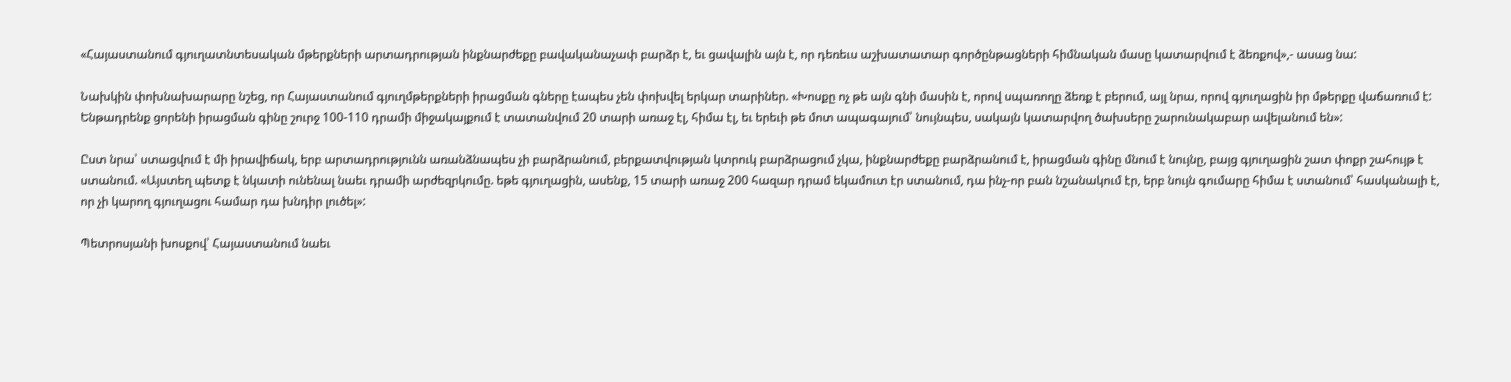«Հայաստանում գյուղատնտեսական մթերքների արտադրության ինքնարժեքը բավականաչափ բարձր է, եւ ցավալին այն է, որ դեռեւս աշխատատար գործընթացների հիմնական մասը կատարվում է ձեռքով»,- ասաց նա:

Նախկին փոխնախարարը նշեց, որ Հայաստանում գյուղմթերքների իրացման գները էապես չեն փոխվել երկար տարիներ. «Խոսքը ոչ թե այն գնի մասին է, որով սպառողը ձեռք է բերում, այլ նրա, որով գյուղացին իր մթերքը վաճառում է: Ենթադրենք ցորենի իրացման գինը շուրջ 100-110 դրամի միջակայքում է տատանվում 20 տարի առաջ էլ, հիմա էլ, եւ երեւի թե մոտ ապագայում՝ նույնպես, սակայն կատարվող ծախսերը շարունակաբար ավելանում են»:

Ըստ նրա՝ ստացվում է մի իրավիճակ, երբ արտադրությունն առանձնապես չի բարձրանում, բերքատվության կտրուկ բարձրացում չկա, ինքնարժեքը բարձրանում է, իրացման գինը մնում է նույնը, բայց գյուղացին շատ փոքր շահույթ է ստանում. «Այստեղ պետք է նկատի ունենալ նաեւ դրամի արժեզրկումը. եթե գյուղացին, ասենք, 15 տարի առաջ 200 հազար դրամ եկամուտ էր ստանում, դա ինչ-որ բան նշանակում էր, երբ նույն գումարը հիմա է ստանում՝ հասկանալի է, որ չի կարող գյուղացու համար դա խնդիր լուծել»:

Պետրոսյանի խոսքով՝ Հայաստանում նաեւ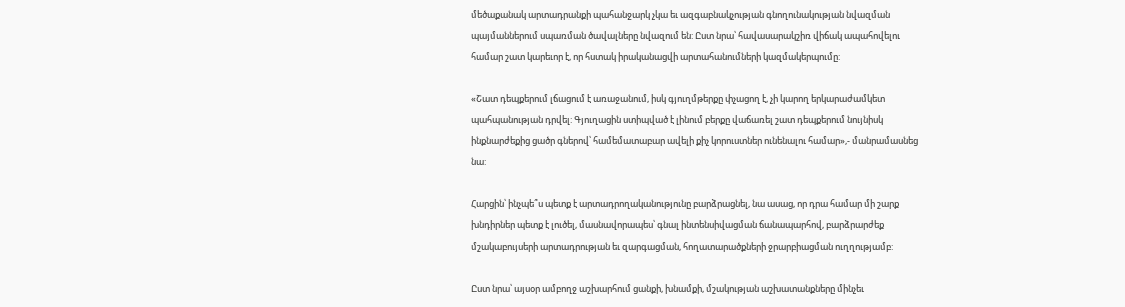մեծաքանակ արտադրանքի պահանջարկ չկա եւ ազգաբնակչության գնողունակության նվազման պայմաններում սպառման ծավալները նվազում են: Ըստ նրա՝ հավասարակշիռ վիճակ ապահովելու համար շատ կարեւոր է, որ հստակ իրականացվի արտահանումների կազմակերպումը:

«Շատ դեպքերում լճացում է առաջանում, իսկ գյուղմթերքը փչացող է, չի կարող երկարաժամկետ պահպանության դրվել: Գյուղացին ստիպված է լինում բերքը վաճառել շատ դեպքերում նույնիսկ ինքնարժեքից ցածր գներով՝ համեմատաբար ավելի քիչ կորուստներ ունենալու համար»,- մանրամասնեց նա:

Հարցին՝ ինչպե՞ս պետք է արտադրողականությունը բարձրացնել, նա ասաց, որ դրա համար մի շարք խնդիրներ պետք է լուծել, մասնավորապես՝ գնալ ինտենսիվացման ճանապարհով, բարձրարժեք մշակաբույսերի արտադրության եւ զարգացման, հողատարածքների ջրարբիացման ուղղությամբ:

Ըստ նրա՝ այսօր ամբողջ աշխարհում ցանքի, խնամքի, մշակության աշխատանքները մինչեւ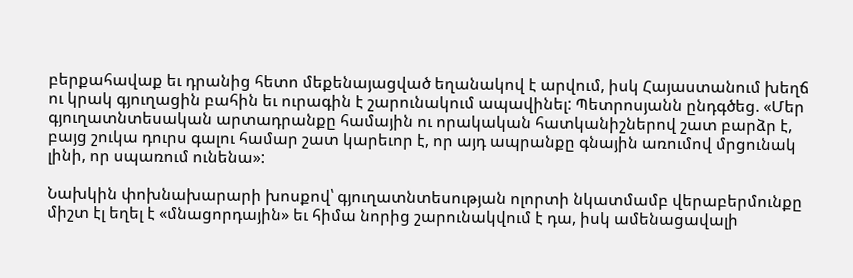բերքահավաք եւ դրանից հետո մեքենայացված եղանակով է արվում, իսկ Հայաստանում խեղճ ու կրակ գյուղացին բահին եւ ուրագին է շարունակում ապավինել: Պետրոսյանն ընդգծեց. «Մեր գյուղատնտեսական արտադրանքը համային ու որակական հատկանիշներով շատ բարձր է, բայց շուկա դուրս գալու համար շատ կարեւոր է, որ այդ ապրանքը գնային առումով մրցունակ լինի, որ սպառում ունենա»:

Նախկին փոխնախարարի խոսքով՝ գյուղատնտեսության ոլորտի նկատմամբ վերաբերմունքը միշտ էլ եղել է «մնացորդային» եւ հիմա նորից շարունակվում է դա, իսկ ամենացավալի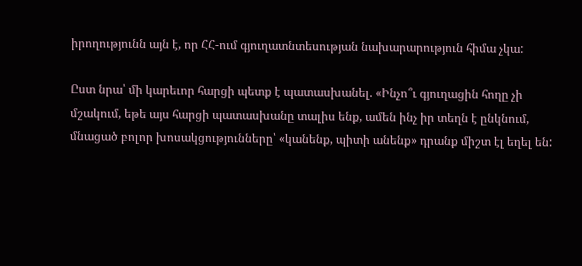իրողությունն այն է, որ ՀՀ-ում գյուղատնտեսության նախարարություն հիմա չկա:

Ըստ նրա՝ մի կարեւոր հարցի պետք է պատասխանել. «Ինչո՞ւ գյուղացին հողը չի մշակում, եթե այս հարցի պատասխանը տալիս ենք, ամեն ինչ իր տեղն է ընկնում, մնացած բոլոր խոսակցությունները՝ «կանենք, պիտի անենք» դրանք միշտ էլ եղել են: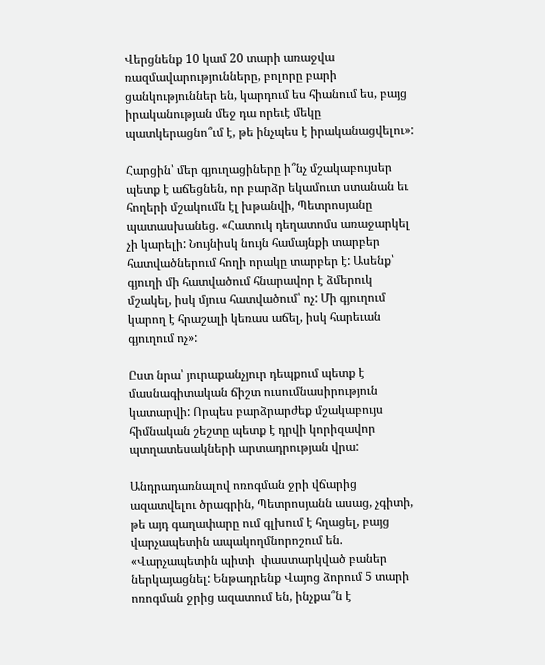Վերցնենք 10 կամ 20 տարի առաջվա ռազմավարությունները, բոլորը բարի ցանկություններ են, կարդում ես հիանում ես, բայց իրականության մեջ դա որեւէ մեկը պատկերացնո՞ւմ է, թե ինչպես է իրականացվելու»:

Հարցին՝ մեր գյուղացիները ի՞նչ մշակաբույսեր պետք է աճեցնեն, որ բարձր եկամուտ ստանան եւ հողերի մշակումն էլ խթանվի, Պետրոսյանը պատասխանեց. «Հատուկ դեղատոմս առաջարկել չի կարելի: Նույնիսկ նույն համայնքի տարբեր հատվածներում հողի որակը տարբեր է: Ասենք՝ գյուղի մի հատվածում հնարավոր է ձմերուկ մշակել, իսկ մյուս հատվածում՝ ոչ: Մի գյուղում կարող է հրաշալի կեռաս աճել, իսկ հարեւան գյուղում ոչ»:

Ըստ նրա՝ յուրաքանչյուր դեպքում պետք է մասնագիտական ճիշտ ուսումնասիրություն կատարվի: Որպես բարձրարժեք մշակաբույս հիմնական շեշտը պետք է դրվի կորիզավոր պտղատեսակների արտադրության վրա:

Անդրադառնալով ոռոգման ջրի վճարից ազատվելու ծրագրին, Պետրոսյանն ասաց, չգիտի, թե այդ գաղափարը ում գլխում է հղացել, բայց վարչապետին ապակողմնորոշում են. «Վարչապետին պիտի  փաստարկված բաներ ներկայացնել: Ենթադրենք Վայոց ձորում 5 տարի ոռոգման ջրից ազատում են, ինչքա՞ն է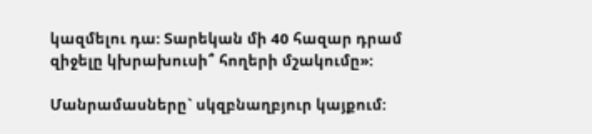կազմելու դա: Տարեկան մի 40 հազար դրամ զիջելը կխրախուսի՞ հողերի մշակումը»:

Մանրամասները` սկզբնաղբյուր կայքում: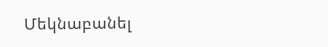Մեկնաբանել